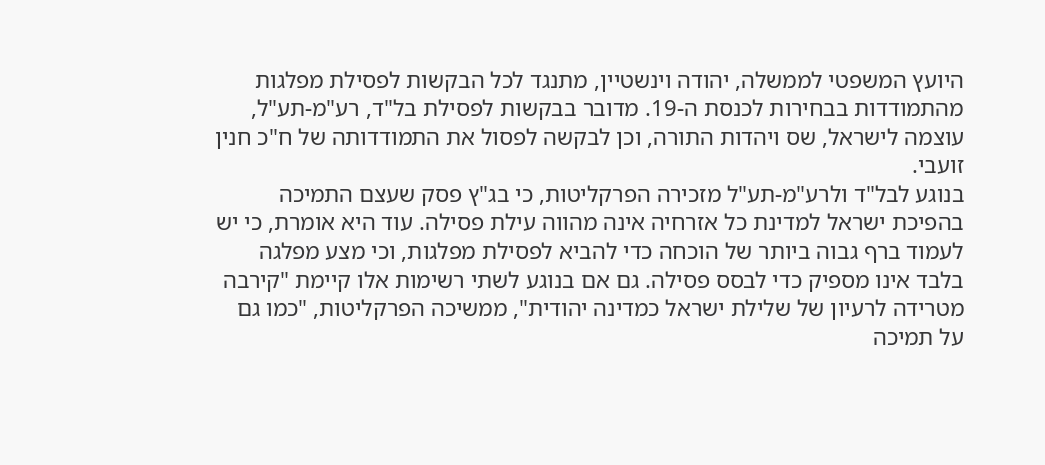היועץ המשפטי לממשלה, יהודה וינשטיין, מתנגד לכל הבקשות לפסילת מפלגות מהתמודדות בבחירות לכנסת ה-19. מדובר בבקשות לפסילת בל"ד, רע"מ-תע"ל, עוצמה לישראל, שס ויהדות התורה, וכן לבקשה לפסול את התמודדותה של ח"כ חנין זועבי.
בנוגע לבל"ד ולרע"מ-תע"ל מזכירה הפרקליטות, כי בג"ץ פסק שעצם התמיכה בהפיכת ישראל למדינת כל אזרחיה אינה מהווה עילת פסילה. עוד היא אומרת, כי יש לעמוד ברף גבוה ביותר של הוכחה כדי להביא לפסילת מפלגות, וכי מצע מפלגה בלבד אינו מספיק כדי לבסס פסילה. גם אם בנוגע לשתי רשימות אלו קיימת "קירבה מטרידה לרעיון של שלילת ישראל כמדינה יהודית", ממשיכה הפרקליטות, "כמו גם על תמיכה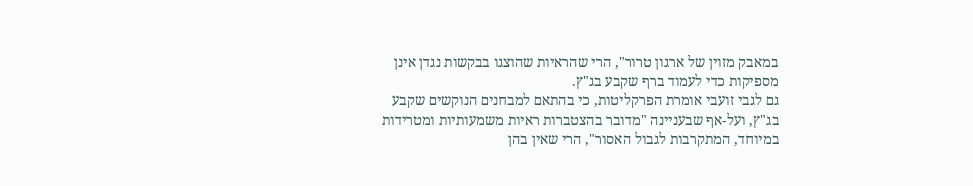במאבק מזוין של ארגון טרור", הרי שהראיות שהוצגו בבקשות נגדן אינן מספיקות כדי לעמוד ברף שקבע בג"ץ.
גם לגבי זועבי אומרת הפרקליטות, כי בהתאם למבחנים הנוקשים שקבע בג"ץ, ועל-אף שבעניינה "מדובר בהצטברות ראיות משמעותיות ומטרידות במיוחד, המתקרבות לגבול האסור", הרי שאין בהן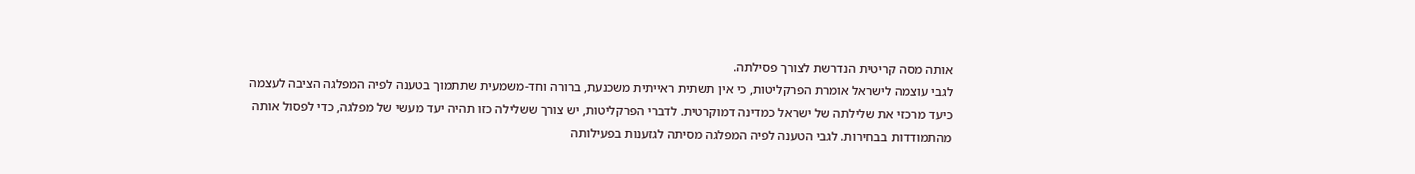אותה מסה קריטית הנדרשת לצורך פסילתה.
לגבי עוצמה לישראל אומרת הפרקליטות, כי אין תשתית ראייתית משכנעת, ברורה וחד-משמעית שתתמוך בטענה לפיה המפלגה הציבה לעצמה כיעד מרכזי את שלילתה של ישראל כמדינה דמוקרטית. לדברי הפרקליטות, יש צורך ששלילה כזו תהיה יעד מעשי של מפלגה, כדי לפסול אותה מהתמודדות בבחירות. לגבי הטענה לפיה המפלגה מסיתה לגזענות בפעילותה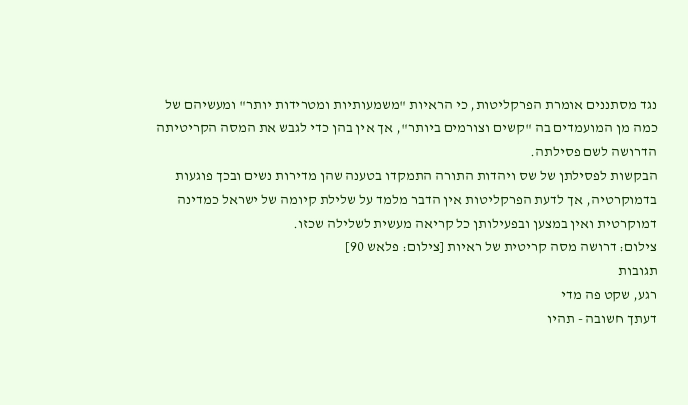נגד מסתננים אומרת הפרקליטות, כי הראיות "משמעותיות ומטרידות יותר" ומעשיהם של כמה מן המועמדים בה "קשים וצורמים ביותר", אך אין בהן כדי לגבש את המסה הקריטיתה הדרושה לשם פסילתה.
הבקשות לפסילתן של שס ויהדות התורה התמקדו בטענה שהן מדירות נשים ובכך פוגעות בדמוקרטיה, אך לדעת הפרקליטות אין הדבר מלמד על שלילת קיומה של ישראל כמדינה דמוקרטית ואין במצען ובפעילותן כל קריאה מעשית לשלילה שכזו.
צילום: דרושה מסה קריטית של ראיות [צילום: פלאש 90]
תגובות
רגע, שקט פה מדי
דעתך חשובה - תהיו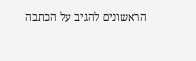הראשונים להגיב על הכתבה